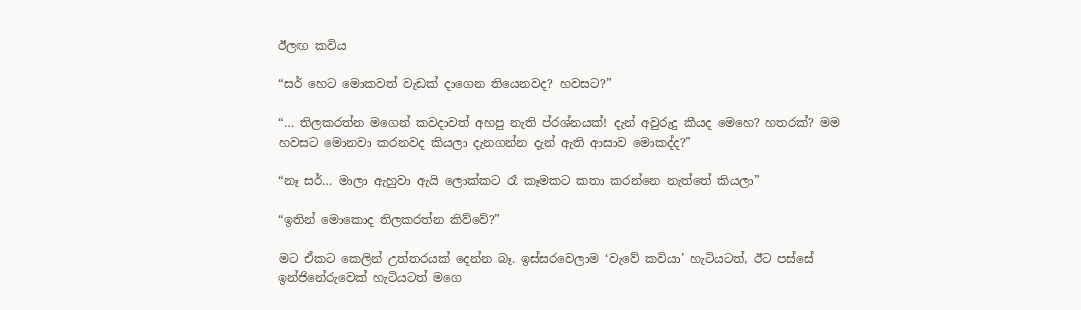ඊලඟ කවිය

“සර් හෙට මොකවත් වැඩක් දාගෙන තියෙනවද? හවසට?”

“… තිලකරත්න මගෙන් කවදාවත් අහපු නැති ප්රශ්නයක්! දැන් අවුරුදු කීයද මෙහෙ? හතරක්? මම හවසට මොනවා කරනවද කියලා දැනගන්න දැන් ඇති ආසාව මොකද්ද?”

“නෑ සර්… මාලා ඇහුවා ඇයි ලොක්කට රෑ කෑමකට කතා කරන්නෙ නැත්තේ කියලා”

“ඉතින් මොකොද තිලකරත්න කිව්වේ?”

මට ඒකට කෙලින් උත්තරයක් දෙන්න බෑ. ඉස්සරවෙලාම ‘වැවේ කවියා’ හැටියටත්, ඊට පස්සේ ඉන්ජිනේරුවෙක් හැටියටත් මගෙ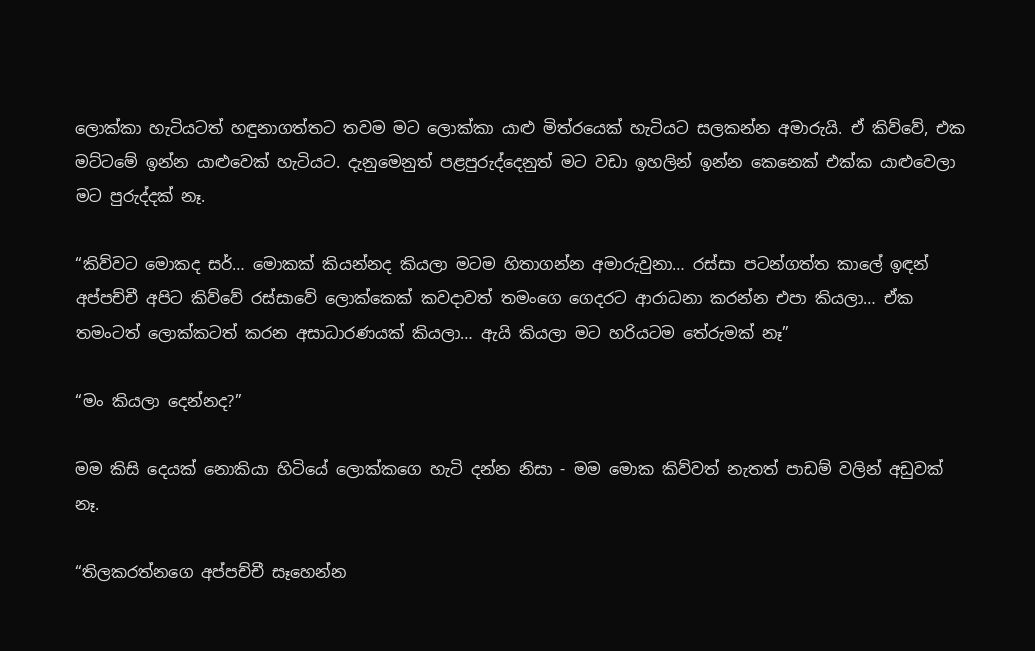ලොක්කා හැටියටත් හඳුනාගත්තට තවම මට ලොක්කා යාළු මිත්රයෙක් හැටියට සලකන්න අමාරුයි. ඒ කිව්වේ, එක මට්ටමේ ඉන්න යාළුවෙක් හැටියට. දැනුමෙනුත් පළපුරුද්දෙනුත් මට වඩා ඉහලින් ඉන්න කෙනෙක් එක්ක යාළුවෙලා මට පුරුද්දක් නෑ.

“කිව්වට මොකද සර්… මොකක් කියන්නද කියලා මටම හිතාගන්න අමාරුවුනා… රස්සා පටන්ගත්ත කාලේ ඉඳන් අප්පච්චී අපිට කිව්වේ රස්සාවේ ලොක්කෙක් කවදාවත් තමංගෙ ගෙදරට ආරාධනා කරන්න එපා කියලා… ඒක තමංටත් ලොක්කටත් කරන අසාධාරණයක් කියලා… ඇයි කියලා මට හරියටම තේරුමක් නෑ”

“මං කියලා දෙන්නද?”

මම කිසි දෙයක් නොකියා හිටියේ ලොක්කගෙ හැටි දන්න නිසා - මම මොක කිව්වත් නැතත් පාඩම් වලින් අඩුවක් නෑ.

“තිලකරත්නගෙ අප්පච්චී සෑහෙන්න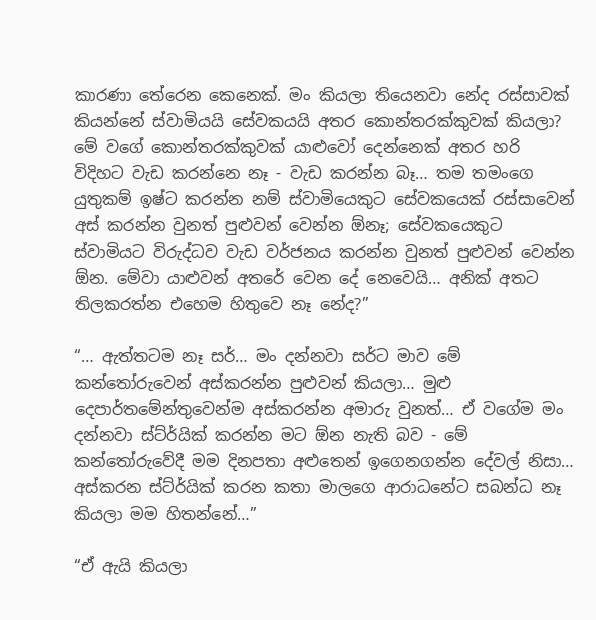කාරණා තේරෙන කෙනෙක්. මං කියලා තියෙනවා නේද රස්සාවක් කියන්නේ ස්වාමියයි සේවකයයි අතර කොන්තරක්කුවක් කියලා? මේ වගේ කොන්තරක්කුවක් යාළුවෝ දෙන්නෙක් අතර හරි විදිහට වැඩ කරන්නෙ නෑ - වැඩ කරන්න බෑ… තම තමංගෙ යුතුකම් ඉෂ්ට කරන්න නම් ස්වාමියෙකුට සේවකයෙක් රස්සාවෙන් අස් කරන්න වුනත් පුළුවන් වෙන්න ඕනෑ; සේවකයෙකුට ස්වාමියට විරුද්ධව වැඩ වර්ජනය කරන්න වුනත් පුළුවන් වෙන්න ඕන. මේවා යාළුවන් අතරේ වෙන දේ නෙවෙයි… අනික් අතට තිලකරත්න එහෙම හිතුවෙ නෑ නේද?”

“… ඇත්තටම නෑ සර්… මං දන්නවා සර්ට මාව මේ කන්තෝරුවෙන් අස්කරන්න පුළුවන් කියලා… මුළු දෙපාර්තමේන්තුවෙන්ම අස්කරන්න අමාරු වුනත්… ඒ වගේම මං දන්නවා ස්ට්ර්යික් කරන්න මට ඕන නැති බව - මේ කන්තෝරුවේදී මම දිනපතා අළුතෙන් ඉගෙනගන්න දේවල් නිසා… අස්කරන ස්ට්ර්යික් කරන කතා මාලගෙ ආරාධනේට සබන්ධ නෑ කියලා මම හිතන්නේ…”

“ඒ ඇයි කියලා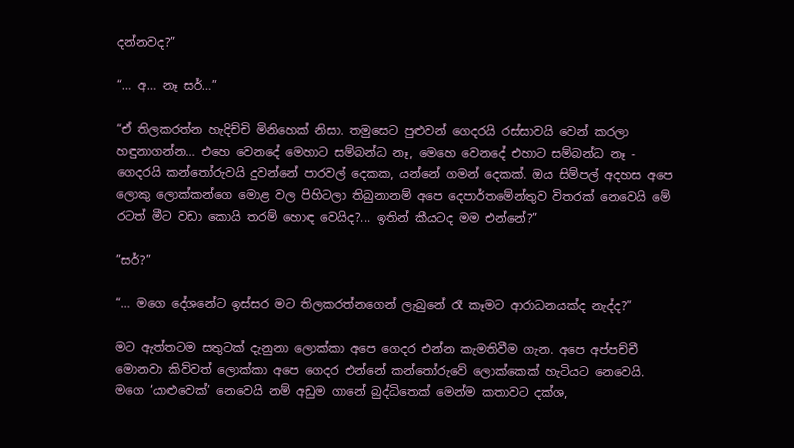දන්නවද?”

“… අ… නෑ සර්…”

“ඒ තිලකරත්න හැදිච්චි මිනිහෙක් නිසා. තමුසෙට පුළුවන් ගෙදරයි රස්සාවයි වෙන් කරලා හඳුනාගන්න… එහෙ වෙනදේ මෙහාට සම්බන්ධ නෑ, මෙහෙ වෙනදේ එහාට සම්බන්ධ නෑ - ගෙදරයි කන්තෝරුවයි දුවන්නේ පාරවල් දෙකක, යන්නේ ගමන් දෙකක්. ඔය සිම්පල් අදහස අපෙ ලොකු ලොක්කන්ගෙ මොළ වල පිහිටලා තිබුනානම් අපෙ දෙපාර්තමේන්තුව විතරක් නෙවෙයි මේ රටත් මීට වඩා කොයි තරම් හොඳ වෙයිද?... ඉතින් කීයටද මම එන්නේ?”

”සර්?”

“… මගෙ දේශනේට ඉස්සර මට තිලකරත්නගෙන් ලැබුනේ රෑ කෑමට ආරාධනයක්ද නැද්ද?”

මට ඇත්තටම සතුටක් දැනුනා ලොක්කා අපෙ ගෙදර එන්න කැමතිවීම ගැන. අපෙ අප්පච්චී මොනවා කිව්වත් ලොක්කා අපෙ ගෙදර එන්නේ කන්තෝරුවේ ලොක්කෙක් හැටියට නෙවෙයි. මගෙ ‘යාළුවෙක්’ නෙවෙයි නම් අඩුම ගානේ බුද්ධිතෙක් මෙන්ම කතාවට දක්ශ,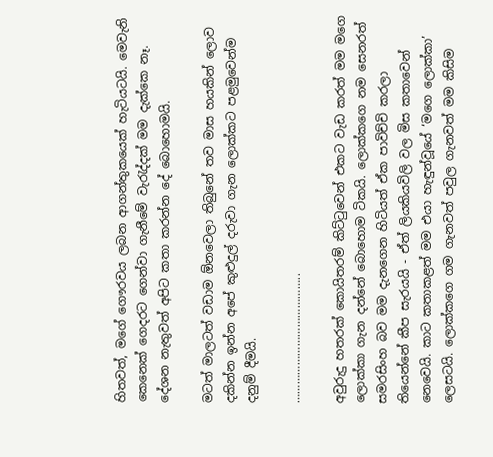හිතවත්, මගේ ගෞරවය ලබන ආගන්තුකයෙක් හැටියටයි. මෙවැනි කෙනෙක් ගෙදරට ගෙන්වා ගැනීමේ වැරැද්දක් මම දැක්කෙ නෑ. දේශන නැතුවත් අපිට කතා කරන්න දේ බොහොමයි.

මටත් මාලටත් වඩාම ඕනවෙලා තිබුනේ තව මාස හයකින් ලොව දකින්න ඉන්න අපේ කුළුදුල් දරුවා ගැන ලොක්කට පළමුවෙන්ම දනුම් දීමයි.

…………………………………..

අවුරුදු හතරක් කොයිතරම් කිට්ටුවෙන් එකට වැඩ කරත් මම මගෙ ලොක්කා ගැන දන්නේ බොහොම ටිකයි. ලොක්කගෙ නම සෙනරත් සමරසිංහ බව මම දැනගෙන හිටියත් ඒක පාවිච්චි කරලා තියෙන්නේ කීප සැරයයි - ඒත් ලියකියවිලි වල මිස කතාවෙන් නෙවෙයි. කාට කතාකළත් මම එයා හැඳුන්වූයේ ‘මගෙ ලොක්කා’ ලෙසටයි. ලොක්කගෙ ගම ගැනවත් පවුල ගැනවත් මම කිසිම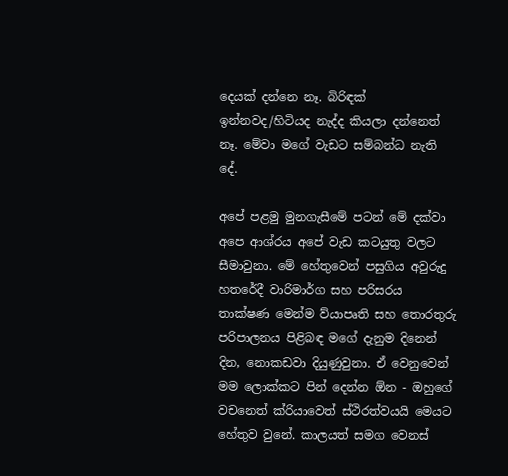දෙයක් දන්නෙ නෑ. බිරිඳක් ඉන්නවද/හිටියද නැද්ද කියලා දන්නෙත් නෑ. මේවා මගේ වැඩට සම්බන්ධ නැති දේ.

අපේ පළමු මුනගැසීමේ පටන් මේ දක්වා අපෙ ආශ්රය අපේ වැඩ කටයුතු වලට සීමාවුනා. මේ හේතුවෙන් පසුගිය අවුරුදු හතරේදී වාරිමාර්ග සහ පරිසරය තාක්ෂණ මෙන්ම ව්යාපෘති සහ තොරතුරු පරිපාලනය පිළිබඳ මගේ දැනුම දිනෙන් දින, නොකඩවා දියුණුවුනා. ඒ වෙනුවෙන් මම ලොක්කට පින් දෙන්න ඕන - ඔහුගේ වචනෙත් ක්රියාවෙත් ස්ථිරත්වයයි මෙයට හේතුව වුනේ. කාලයත් සමග වෙනස්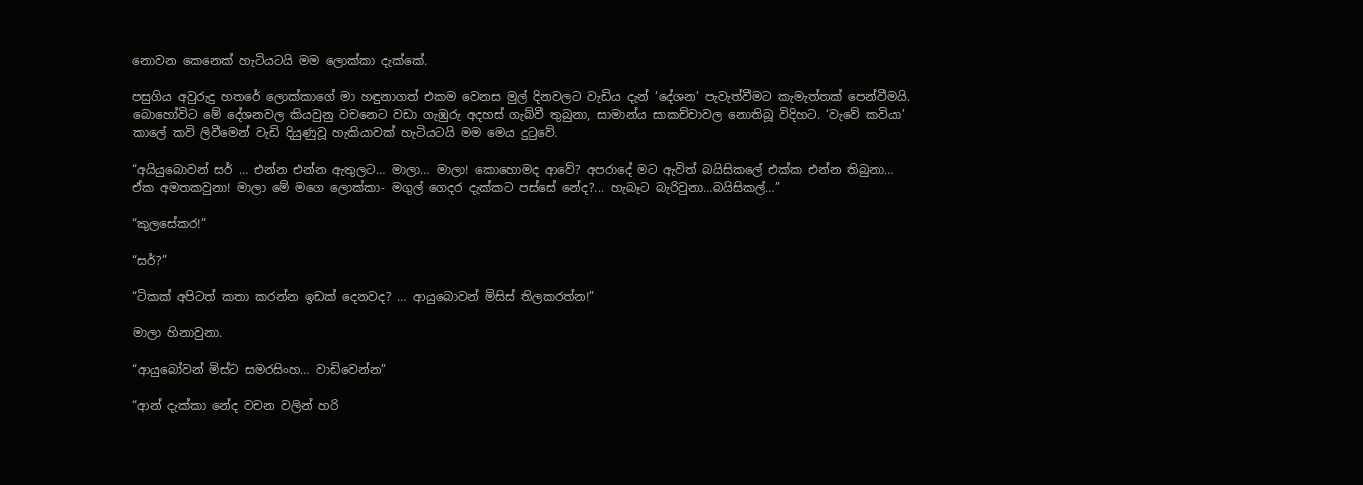නොවන කෙනෙක් හැටියටයි මම ලොක්කා දැක්කේ.

පසුගිය අවුරුදු හතරේ ලොක්කාගේ මා හඳුනාගත් එකම වෙනස මුල් දිනවලට වැඩිය දැන් ‘දේශන’ පැවැත්වීමට කැමැත්තක් පෙන්වීමයි. බොහෝවිට මේ දේශනවල කියවුනු වචනෙට වඩා ගැඹුරු අදහස් ගැබ්වී තුබුනා, සාමාන්ය සාකච්චාවල නොතිබූ විදිහට. ‘වැවේ කවියා’ කාලේ කවි ලිවීමෙන් වැඩි දියුණුවූ හැකියාවක් හැටියටයි මම මෙය දුටුවේ.

“අයියුබොවන් සර් … එන්න එන්න ඇතුලට… මාලා… මාලා! කොහොමද ආවේ? අපරාදේ මට ඇවිත් බයිසිකලේ එක්ක එන්න තිබුනා… ඒක අමතකවුනා! මාලා මේ මගෙ ලොක්කා- මගුල් ගෙදර දැක්කට පස්සේ නේද?... හැබෑට බැරිවුනා…බයිසිකල්…”

“කුලසේකර!”

“සර්?”

“ටිකක් අපිටත් කතා කරන්න ඉඩක් දෙනවද? … ආයුබොවන් මිසිස් තිලකරත්න!”

මාලා හිනාවුනා.

“ආයුබෝවන් මිස්ට සමරසිංහ… වාඩිවෙන්න”

“ආන් දැක්කා නේද වචන වලින් හරි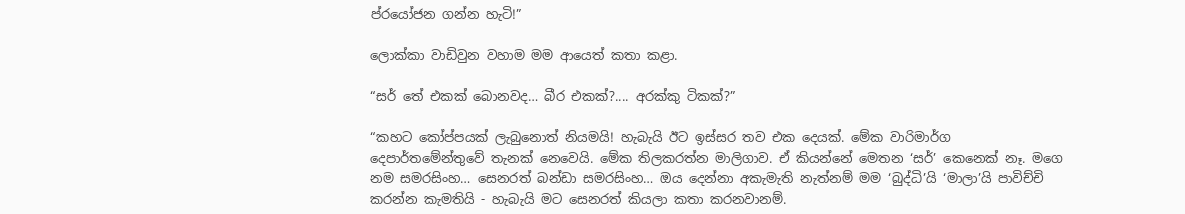ප්රයෝජන ගන්න හැටි!”

ලොක්කා වාඩිවුන වහාම මම ආයෙත් කතා කළා.

“සර් තේ එකක් බොනවද… බීර එකක්?.... අරක්කු ටිකක්?”

“කහට කෝප්පයක් ලැබුනොත් නියමයි! හැබැයි ඊට ඉස්සර තව එක දෙයක්. මේක වාරිමාර්ග දෙපාර්තමේන්තුවේ තැනක් නෙවෙයි. මේක තිලකරත්න මාලිගාව. ඒ කියන්නේ මෙතන ‘සර්’ කෙනෙක් නෑ. මගෙ නම සමරසිංහ… සෙනරත් බන්ඩා සමරසිංහ… ඔය දෙන්නා අකැමැති නැත්නම් මම ‘බුද්ධි’යි ‘මාලා’යි පාවිච්චි කරන්න කැමතියි - හැබැයි මට සෙනරත් කියලා කතා කරනවානම්.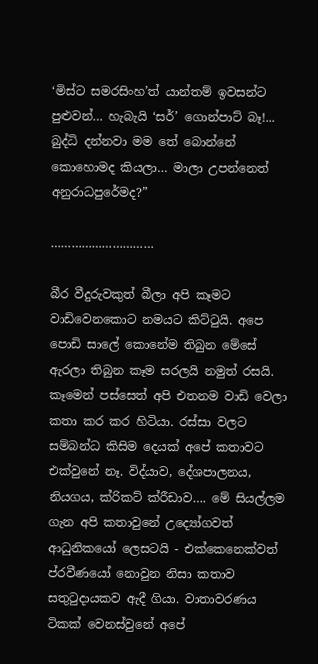‘මිස්ට සමරසිංහ’ත් යාන්තම් ඉවසන්ට පුළුවන්… හැබැයි ‘සර්’ ගොන්පාට් බෑ!... බුද්ධි දන්නවා මම තේ බොන්නේ කොහොමද කියලා… මාලා උපන්නෙත් අනුරාධපුරේමද?”

…………………………

බීර වීදුරුවකුත් බීලා අපි කෑමට වාඩිවෙනකොට නමයට කිට්ටුයි. අපෙ පොඩි සාලේ කොනේම තිබුන මේසේ ඇරලා තිබුන කෑම සරලයි නමුත් රසයි. කෑමෙන් පස්සෙත් අපි එතනම වාඩි වෙලා කතා කර කර හිටියා. රස්සා වලට සම්බන්ධ කිසිම දෙයක් අපේ කතාවට එක්වුනේ නෑ. විද්යාව, දේශපාලනය, නියගය, ක්රිකට් ක්රීඩාව…. මේ සියල්ලම ගැන අපි කතාවුනේ උද්‍යෝගවත් ආධුනිකයෝ ලෙසටයි - එක්කෙනෙක්වත් ප්රවීණයෝ නොවුන නිසා කතාව සතුටුදායකව ඇදී ගියා. වාතාවරණය ටිකක් වෙනස්වුනේ අපේ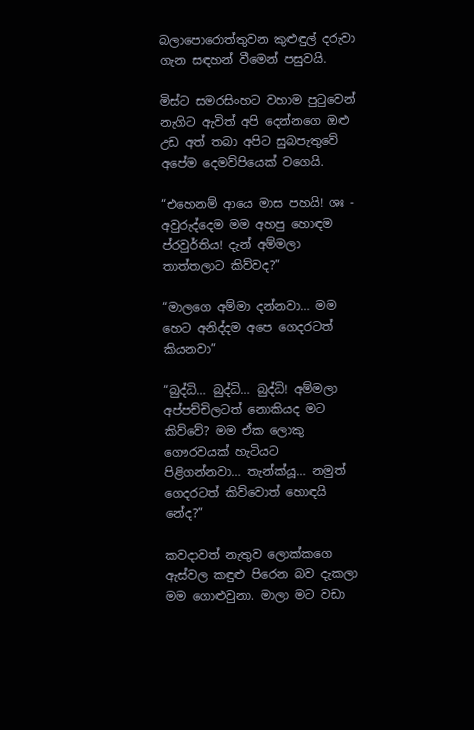බලාපොරොත්තුවන කුළුඳුල් දරුවා ගැන සඳහන් වීමෙන් පසුවයි.

මිස්ට සමරසිංහට වහාම පුටුවෙන් නැගිට ඇවිත් අපි දෙන්නගෙ ඔළු උඩ අත් තබා අපිට සුබපැතුවේ අපේම දෙමව්පියෙක් වගෙයි.

“එහෙනම් ආයෙ මාස පහයි! ශඃ - අවුරුද්දෙම මම අහපු හොඳම ප්රවුර්තිය! දැන් අම්මලා තාත්තලාට කිව්වද?”

“මාලගෙ අම්මා දන්නවා… මම හෙට අනිද්දම අපෙ ගෙදරටත් කියනවා”

“බුද්ධි… බුද්ධි… බුද්ධි! අම්මලා අප්පච්චිලටත් නොකියද මට කිව්වේ? මම ඒක ලොකු ගෞරවයක් හැටියට පිළිගන්නවා… තැන්ක්යූ… නමුත් ගෙදරටත් කිව්වොත් හොඳයි නේද?”

කවදාවත් නැතුව ලොක්කගෙ ඇස්වල කඳුළු පිරෙන බව දැකලා මම ගොළුවුනා. මාලා මට වඩා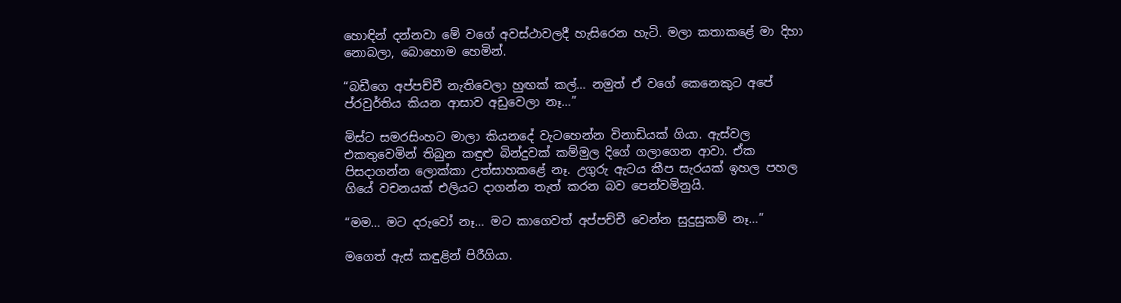හොඳින් දන්නවා මේ වගේ අවස්ථාවලදී හැසිරෙන හැටි. මලා කතාකළේ මා දිහා නොබලා, බොහොම හෙමින්.

“බඩීගෙ අප්පච්චී නැතිවෙලා හුඟක් කල්… නමුත් ඒ වගේ කෙනෙකුට අපේ ප්රවුර්තිය කියන ආසාව අඩුවෙලා නෑ…”

මිස්ට සමරසිංහට මාලා කියනදේ වැටහෙන්න විනාඩියක් ගියා. ඇස්වල එකතුවෙමින් තිබුන කඳුළු බින්දුවක් කම්මුල දිගේ ගලාගෙන ආවා. ඒක පිසදාගන්න ලොක්කා උත්සාහකළේ නෑ. උගුරු ඇටය කීප සැරයක් ඉහල පහල ගියේ වචනයක් එලියට දාගන්න තැත් කරන බව පෙන්වමිනුයි.

“මම… මට දරුවෝ නෑ… මට කාගෙවත් අප්පච්චී වෙන්න සුදුසුකම් නෑ…”

මගෙත් ඇස් කඳුළින් පිරීගියා.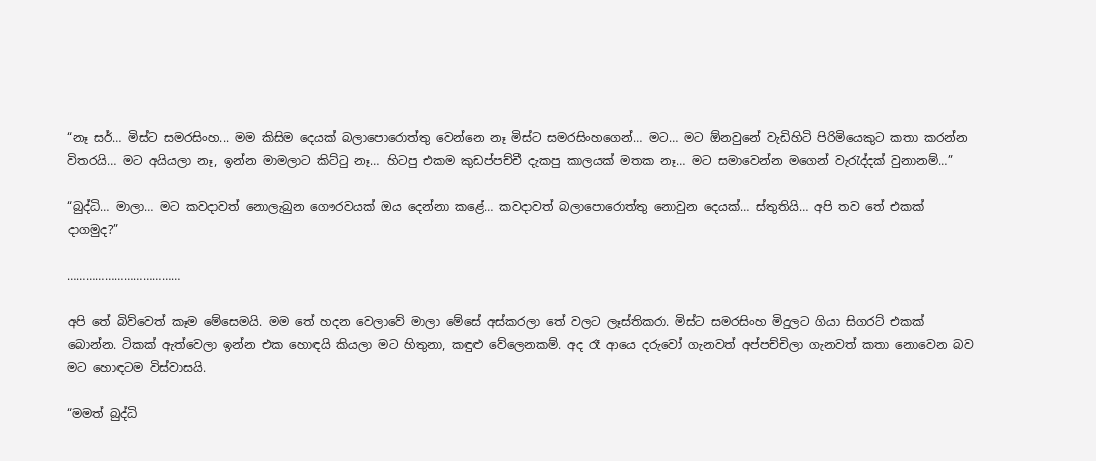“නෑ සර්… මිස්ට සමරසිංහ... මම කිසිම දෙයක් බලාපොරොත්තු වෙන්නෙ නෑ මිස්ට සමරසිංහගෙන්… මට… මට ඕනවුනේ වැඩිහිටි පිරිමියෙකුට කතා කරන්න විතරයි… මට අයියලා නෑ, ඉන්න මාමලාට කිට්ටු නෑ… හිටපු එකම කුඩප්පච්චී දැකපු කාලයක් මතක නෑ… මට සමාවෙන්න මගෙන් වැරැද්දක් වුනානම්…”

“බුද්ධි… මාලා… මට කවදාවත් නොලැබුන ගෞරවයක් ඔය දෙන්නා කළේ… කවදාවත් බලාපොරොත්තු නොවුන දෙයක්… ස්තුතියි… අපි තව තේ එකක් දාගමුද?”

………………………………

අපි තේ බිව්වෙත් කෑම මේසෙමයි. මම තේ හදන වෙලාවේ මාලා මේසේ අස්කරලා තේ වලට ලෑස්තිකරා. මිස්ට සමරසිංහ මිදුලට ගියා සිගරට් එකක් බොන්න. ටිකක් ඇත්වෙලා ඉන්න එක හොඳයි කියලා මට හිතුනා, කඳුළු වේලෙනකම්. අද රෑ ආයෙ දරුවෝ ගැනවත් අප්පච්චිලා ගැනවත් කතා නොවෙන බව මට හොඳටම විස්වාසයි.

“මමත් බුද්ධි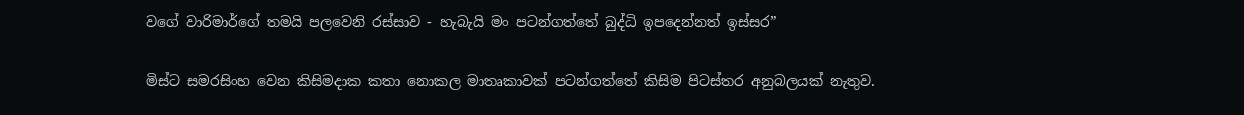වගේ වාරිමාර්ගේ තමයි පලවෙනි රස්සාව - හැබැයි මං පටන්ගත්තේ බුද්ධි ඉපදෙන්නත් ඉස්සර”

මිස්ට සමරසිංහ වෙන කිසිමදාක කතා නොකල මාතෘකාවක් පටන්ගත්තේ කිසිම පිටස්තර අනුබලයක් නැතුව.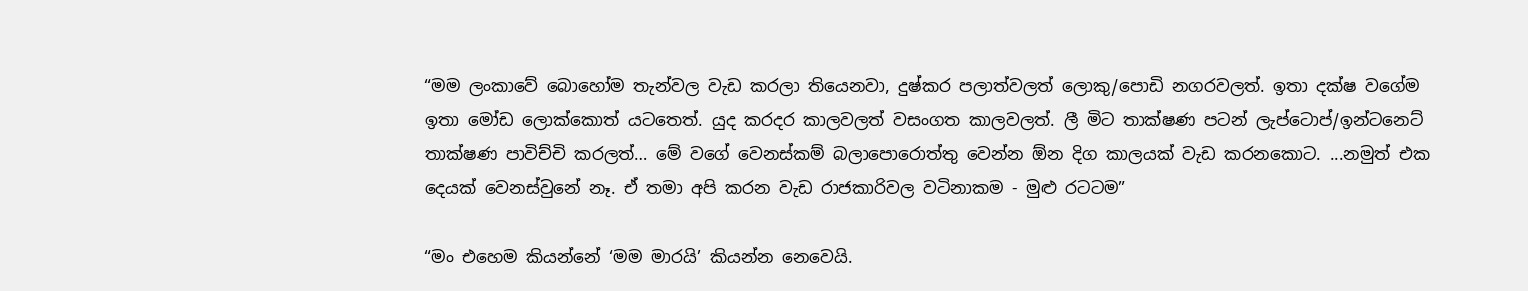“මම ලංකාවේ බොහෝම තැන්වල වැඩ කරලා තියෙනවා, දුෂ්කර පලාත්වලත් ලොකු/පොඩි නගරවලත්. ඉතා දක්ෂ වගේම ඉතා මෝඩ ලොක්කොත් යටතෙත්. යුද කරදර කාලවලත් වසංගත කාලවලත්. ලී මිට තාක්ෂණ පටන් ලැප්ටොප්/ඉන්ටනෙට් තාක්ෂණ පාවිච්චි කරලත්… මේ වගේ වෙනස්කම් බලාපොරොත්තු වෙන්න ඕන දිග කාලයක් වැඩ කරනකොට. ...නමුත් එක දෙයක් වෙනස්වුනේ නෑ. ඒ තමා අපි කරන වැඩ රාජකාරිවල වටිනාකම - මුළු රටටම”

“මං එහෙම කියන්නේ ‘මම මාරයි’ කියන්න නෙවෙයි.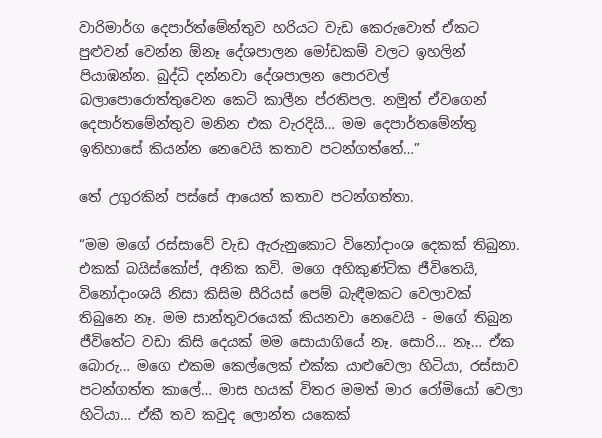වාරිමාර්ග දෙපාර්ත්මේන්තුව හරියට වැඩ කෙරුවොත් ඒකට පුළුවන් වෙන්න ඕනෑ දේශපාලන මෝඩකම් වලට ඉහලින් පියාඹන්න. බුද්ධි දන්නවා දේශපාලන පොරවල් බලාපොරොත්තුවෙන කෙටි කාලීන ප්රතිපල. නමුත් ඒවගෙන් දෙපාර්තමේන්තුව මනින එක වැරදියි… මම දෙපාර්තමේන්තු ඉතිහාසේ කියන්න නෙවෙයි කතාව පටන්ගත්තේ…”

තේ උගුරකින් පස්සේ ආයෙත් කතාව පටන්ගත්තා.

“මම මගේ රස්සාවේ වැඩ ඇරුනුකොට විනෝදාංශ දෙකක් තිබුනා. එකක් බයිස්කෝප්, අනික කවි. මගෙ අහිකුණ්ටික ජීවිතෙයි, විනෝදාංශයි නිසා කිසිම සීරියස් පෙම් බැඳීමකට වෙලාවක් තිබුනෙ නෑ. මම සාන්තුවරයෙක් කියනවා නෙවෙයි - මගේ තිබුන ජීවිතේට වඩා කිසි දෙයක් මම සොයාගියේ නෑ. සොරි… නෑ… ඒක බොරු… මගෙ එකම කෙල්ලෙක් එක්ක යාළුවෙලා හිටියා, රස්සාව පටන්ගත්ත කාලේ… මාස හයක් විතර මමත් මාර රෝමියෝ වෙලා හිටියා… ඒකී තව කවුද ලොන්ත යකෙක්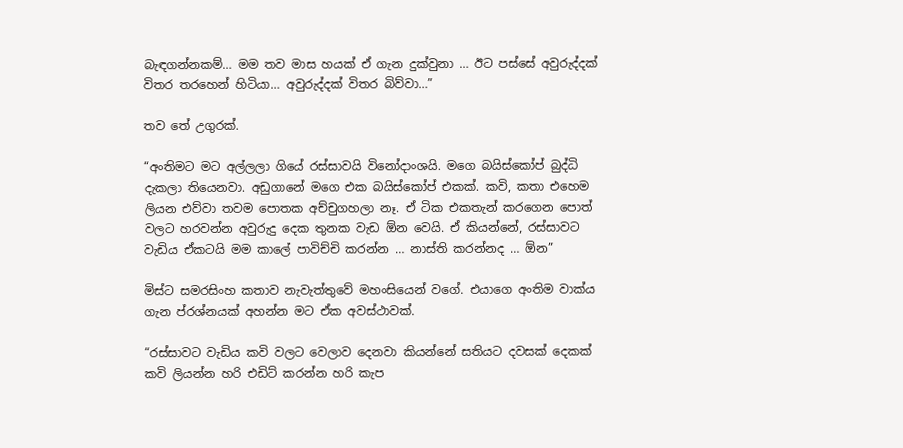බැඳගන්නකම්… මම තව මාස හයක් ඒ ගැන දුක්වුනා … ඊට පස්සේ අවුරුද්දක් විතර තරහෙන් හිටියා… අවුරුද්දක් විතර බිව්වා…”

තව තේ උගුරක්.

“අංතිමට මට අල්ලලා ගියේ රස්සාවයි විනෝදාංශයි. මගෙ බයිස්කෝප් බුද්ධි දැකලා තියෙනවා. අඩුගානේ මගෙ එක බයිස්කෝප් එකක්. කවි, කතා එහෙම ලියන එව්වා තවම පොතක අච්චුගහලා නෑ. ඒ ටික එකතැන් කරගෙන පොත් වලට හරවන්න අවුරුදු දෙක තුනක වැඩ ඕන වෙයි. ඒ කියන්නේ, රස්සාවට වැඩිය ඒකටයි මම කාලේ පාවිච්චි කරන්න … නාස්ති කරන්නද … ඕන”

මිස්ට සමරසිංහ කතාව නැවැත්තුවේ මහංසියෙන් වගේ. එයාගෙ අංතිම වාක්ය ගැන ප්රශ්නයක් අහන්න මට ඒක අවස්ථාවක්.

“රස්සාවට වැඩිය කවි වලට වෙලාව දෙනවා කියන්නේ සතියට දවසක් දෙකක් කවි ලියන්න හරි එඩිට් කරන්න හරි කැප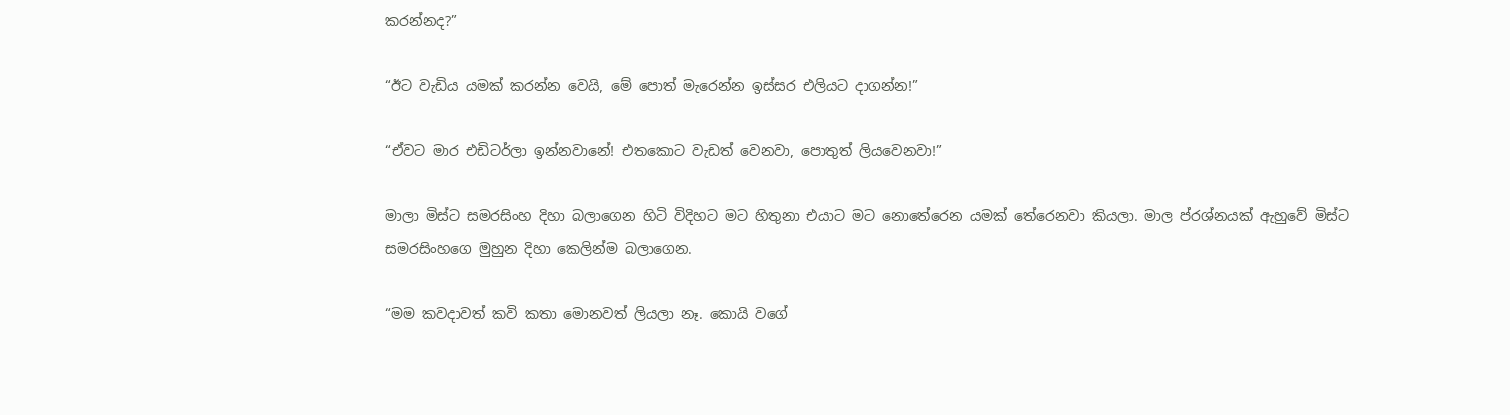කරන්නද?”

“ඊට වැඩිය යමක් කරන්න වෙයි, මේ පොත් මැරෙන්න ඉස්සර එලියට දාගන්න!”

“ඒවට මාර එඩිටර්ලා ඉන්නවානේ! එතකොට වැඩත් වෙනවා, පොතුත් ලියවෙනවා!”

මාලා මිස්ට සමරසිංහ දිහා බලාගෙන හිටි විදිහට මට හිතුනා එයාට මට නොතේරෙන යමක් තේරෙනවා කියලා. මාල ප්රශ්නයක් ඇහුවේ මිස්ට සමරසිංහගෙ මුහුන දිහා කෙලින්ම බලාගෙන.

“මම කවදාවත් කවි කතා මොනවත් ලියලා නෑ. කොයි වගේ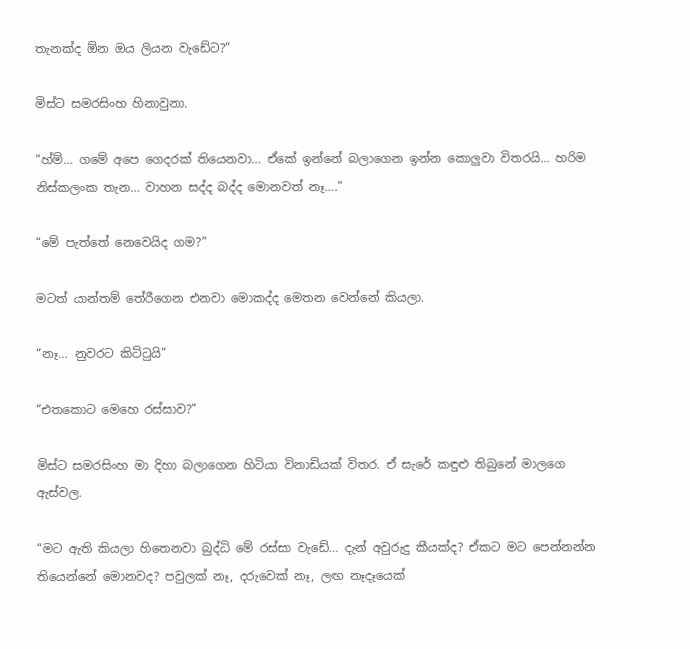තැනක්ද ඕන ඔය ලියන වැඩේට?”

මිස්ට සමරසිංහ හිනාවුනා.

“හ්ම්… ගමේ අපෙ ගෙදරක් තියෙනවා… ඒකේ ඉන්නේ බලාගෙන ඉන්න කොලුවා විතරයි… හරිම නිස්කලංක තැන… වාහන සද්ද බද්ද මොනවත් නෑ….”

“මේ පැත්තේ නෙවෙයිද ගම?”

මටත් යාන්තම් තේරීගෙන එනවා මොකද්ද මෙතන වෙන්නේ කියලා.

“නෑ… නුවරට කිට්ටුයි”

“එතකොට මෙහෙ රස්සාව?”

මිස්ට සමරසිංහ මා දිහා බලාගෙන හිටියා විනාඩියක් විතර. ඒ සැරේ කඳුළු තිබුනේ මාලගෙ ඇස්වල.

“මට ඇති කියලා හිතෙනවා බුද්ධි මේ රස්සා වැඩේ… දැන් අවුරුදු කීයක්ද? ඒකට මට පෙන්නන්න තියෙන්නේ මොනවද? පවුලක් නෑ, දරුවෙක් නෑ, ලඟ නෑදෑයෙක්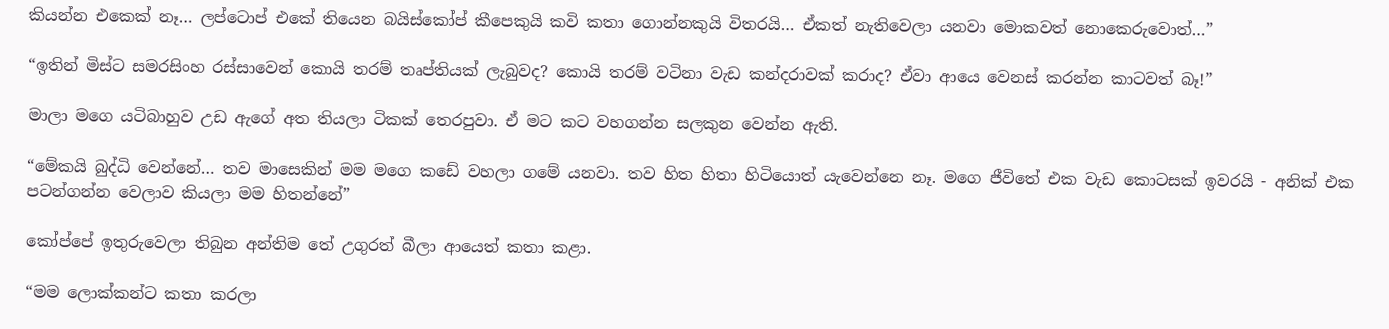කියන්න එකෙක් නෑ… ලප්ටොප් එකේ තියෙන බයිස්කෝප් කීපෙකුයි කවි කතා ගොන්නකුයි විතරයි… ඒකත් නැතිවෙලා යනවා මොකවත් නොකෙරුවොත්…”

“ඉතින් මිස්ට සමරසිංහ රස්සාවෙන් කොයි තරම් තෘප්තියක් ලැබුවද? කොයි තරම් වටිනා වැඩ කන්දරාවක් කරාද? ඒවා ආයෙ වෙනස් කරන්න කාටවත් බෑ!”

මාලා මගෙ යටිබාහුව උඩ ඇගේ අත තියලා ටිකක් තෙරපුවා. ඒ මට කට වහගන්න සලකුන වෙන්න ඇති.

“මේකයි බුද්ධි වෙන්නේ… තව මාසෙකින් මම මගෙ කඩේ වහලා ගමේ යනවා. තව හිත හිතා හිටියොත් යැවෙන්නෙ නෑ. මගෙ ජීවිතේ එක වැඩ කොටසක් ඉවරයි - අනික් එක පටන්ගන්න වෙලාව කියලා මම හිතන්නේ”

කෝප්පේ ඉතුරුවෙලා තිබුන අන්තිම තේ උගුරත් බීලා ආයෙත් කතා කළා.

“මම ලොක්කන්ට කතා කරලා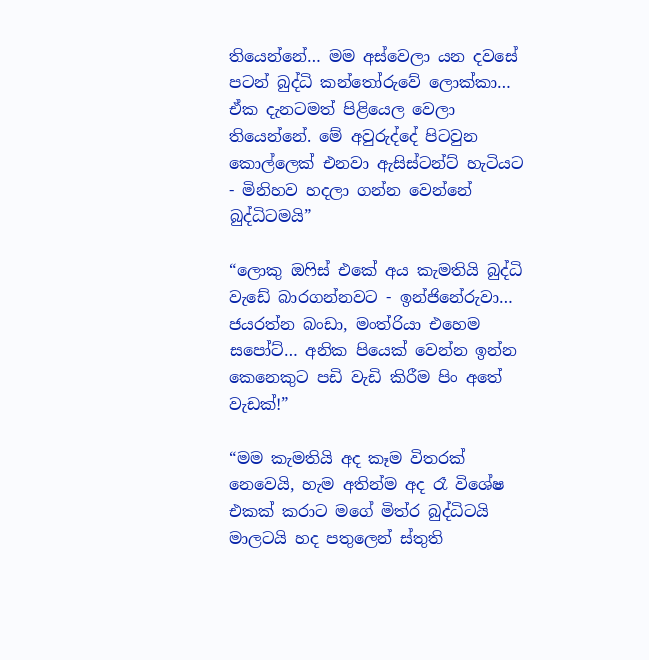තියෙන්නේ… මම අස්වෙලා යන දවසේ පටන් බුද්ධි කන්තෝරුවේ ලොක්කා… ඒක දැනටමත් පිළියෙල වෙලා තියෙන්නේ. මේ අවුරුද්දේ පිටවුන කොල්ලෙක් එනවා ඇසිස්ටන්ට් හැටියට - මිනිහව හදලා ගන්න වෙන්නේ බුද්ධිටමයි”

“ලොකු ඔෆිස් එකේ අය කැමතියි බුද්ධි වැඩේ බාරගන්නවට - ඉන්ජිනේරුවා… ජයරත්න බංඩා, මංත්රියා එහෙම සපෝට්… අනික පියෙක් වෙන්න ඉන්න කෙනෙකුට පඩි වැඩි කිරීම පිං අතේ වැඩක්!”

“මම කැමතියි අද කෑම විතරක් නෙවෙයි, හැම අතින්ම අද රෑ විශේෂ එකක් කරාට මගේ මිත්ර බුද්ධිටයි මාලටයි හද පතුලෙන් ස්තුති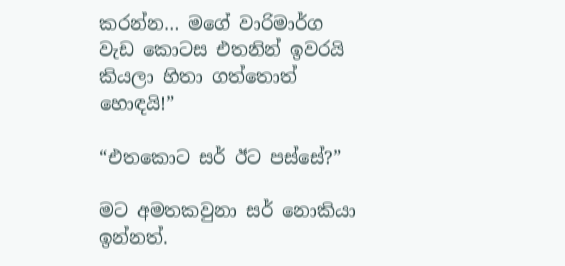කරන්න… මගේ වාරිමාර්ග වැඩ කොටස එතනින් ඉවරයි කියලා හිතා ගත්තොත් හොඳයි!”

“එතකොට සර් ඊට පස්සේ?”

මට අමතකවුනා සර් නොකියා ඉන්නත්.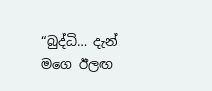“බුද්ධි… දැන් මගෙ ඊලඟ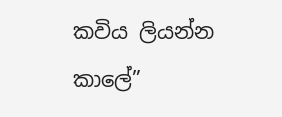කවිය ලියන්න කාලේ”